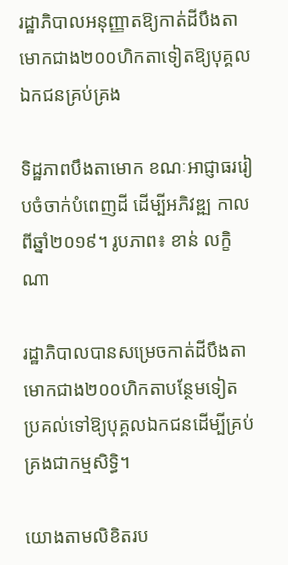រដ្ឋាភិបាលអនុញ្ញាតឱ្យកាត់ដីបឹងតាមោកជាង២០០ហិកតាទៀតឱ្យបុគ្គលឯកជនគ្រប់គ្រង

ទិដ្ឋភាពបឹងតាមោក ខណៈអាជ្ញាធររៀបចំចាក់បំពេញដី ដើម្បីអភិវឌ្ឍ កាលពីឆ្នាំ២០១៩។ រូបភាព៖ ខាន់ លក្ខិណា

រដ្ឋាភិបាលបានសម្រេចកាត់ដីបឹងតាមោកជាង២០០ហិកតាបន្ថែមទៀត ប្រគល់ទៅឱ្យបុគ្គលឯកជនដើម្បីគ្រប់គ្រងជាកម្មសិទ្ធិ។

យោងតាមលិខិតរប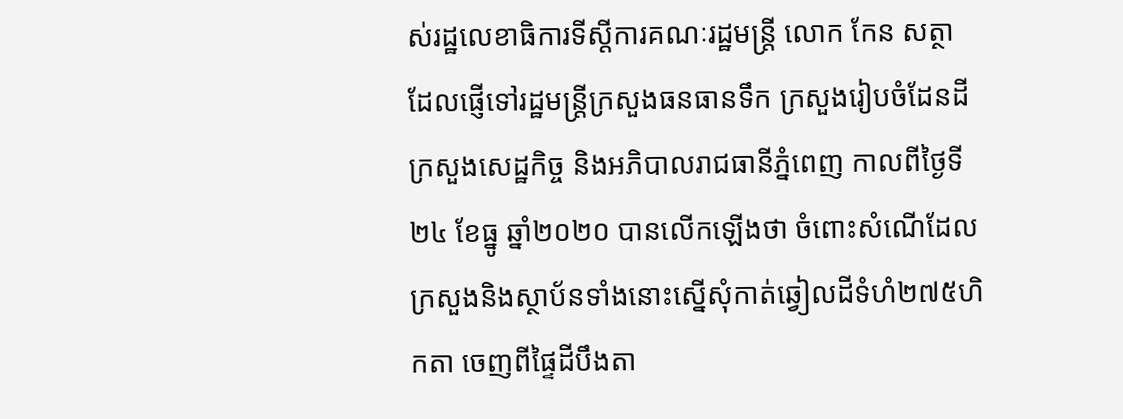ស់រដ្ឋលេខាធិការទីស្តីការគណៈរដ្ឋមន្ត្រី លោក កែន សត្ថា ដែលផ្ញើទៅរដ្ឋមន្ត្រីក្រសួងធនធានទឹក ក្រសួងរៀបចំដែនដី ក្រសួងសេដ្ឋកិច្ច និងអភិបាលរាជធានីភ្នំពេញ កាលពីថ្ងៃទី២៤ ខែធ្នូ ឆ្នាំ២០២០ បានលើកឡើងថា ចំពោះសំណើដែលក្រសួងនិងស្ថាប័នទាំងនោះស្នើសុំកាត់ឆ្វៀលដីទំហំ២៧៥ហិកតា ចេញពីផ្ទៃដីបឹងតា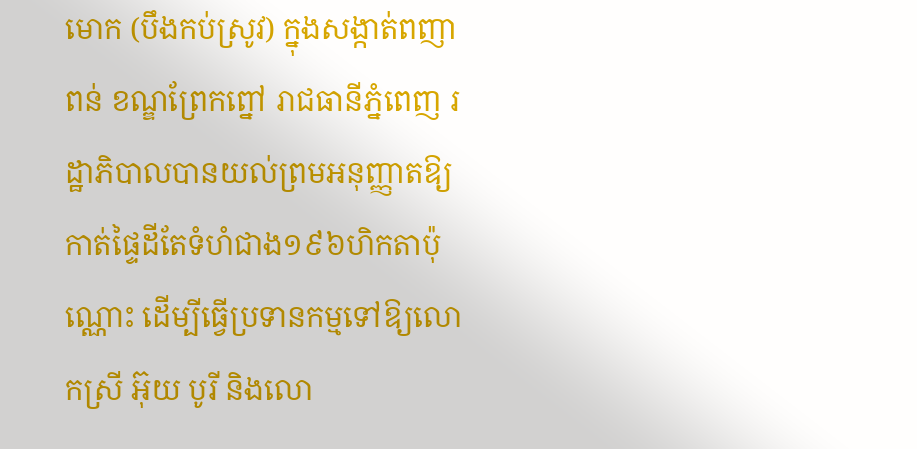មោក (បឹងកប់ស្រូវ) ក្នុងសង្កាត់ពញាពន់ ខណ្ឌព្រែកព្នៅ រាជធានីភ្នំពេញ រដ្ឋាភិបាលបានយល់ព្រមអនុញ្ញាតឱ្យកាត់ផ្ទៃដីតែទំហំជាង១៩៦ហិកតាប៉ុណ្ណោះ ដើម្បីធ្វើប្រទានកម្មទៅឱ្យលោកស្រី អ៊ុយ បូរី និងលោ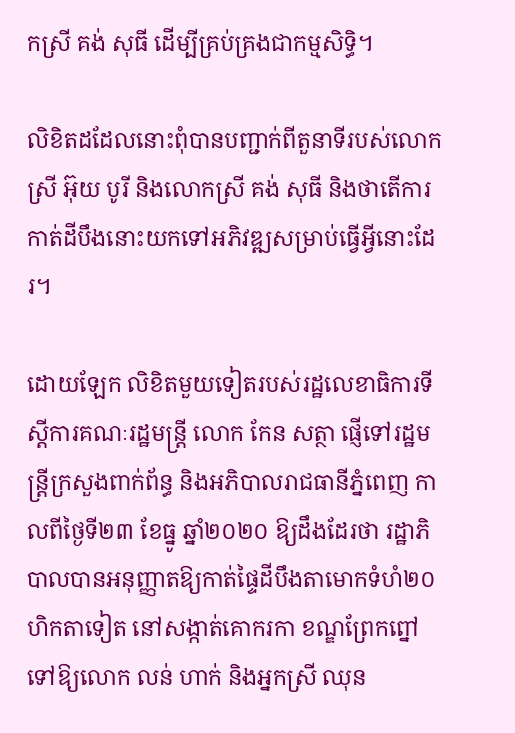កស្រី គង់ សុធី ដើម្បីគ្រប់គ្រងជាកម្មសិទ្ធិ។

លិខិតដដែលនោះពុំបានបញ្ជាក់ពីតួនាទីរបស់លោកស្រី អ៊ុយ បូរី និងលោកស្រី គង់ សុធី និងថាតើការកាត់ដីបឹងនោះយកទៅអភិវឌ្ឍសម្រាប់ធ្វើអ្វីនោះដែរ។

ដោយឡែក លិខិតមួយទៀតរបស់រដ្ឋលេខាធិការទីស្តីការគណៈរដ្ឋមន្ត្រី លោក កែន សត្ថា ផ្ញើទៅរដ្ឋមន្ត្រីក្រសួងពាក់ព័ន្ធ និងអភិបាលរាជធានីភ្នំពេញ កាលពីថ្ងៃទី២៣ ខែធ្នូ ឆ្នាំ២០២០ ឱ្យដឹងដែរថា រដ្ឋាភិបាលបានអនុញ្ញាតឱ្យកាត់ផ្ទៃដីបឹងតាមោកទំហំ២០ហិកតាទៀត នៅសង្កាត់គោករកា ខណ្ឌព្រែកព្នៅ ទៅឱ្យលោក លន់ ហាក់ និងអ្នកស្រី ឈុន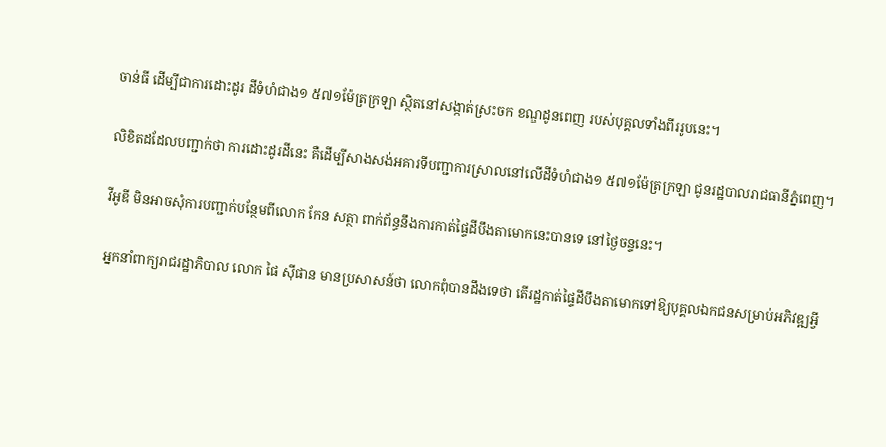ចាន់ធី ដើម្បីជាការដោះដូរ ដីទំហំជាង១ ៥៧១ម៉ែត្រក្រឡា ស្ថិតនៅសង្កាត់ស្រះចក ខណ្ឌដូនពេញ របស់បុគ្គលទាំងពីររូបនេះ។

លិខិតដដែលបញ្ជាក់ថា ការដោះដូរដីនេះ គឺដើម្បីសាងសង់អគារទីបញ្ជាការស្រាលនៅលើដីទំហំជាង១ ៥៧១ម៉ែត្រក្រឡា ជូនរដ្ឋបាលរាជធានីភ្នំពេញ។

វីអូឌី មិនអាចសុំការបញ្ជាក់បន្ថែមពីលោក កែន សត្ថា ពាក់ព័ន្ធនឹងការកាត់ផ្ទៃដីបឹងតាមោកនេះបានទេ នៅថ្ងៃចន្ទនេះ។

អ្នកនាំពាក្យរាជរដ្ឋាភិបាល លោក ផៃ ស៊ីផាន មានប្រសាសន៍ថា លោកពុំបានដឹងទេថា តើរដ្ឋកាត់ផ្ទៃដីបឹងតាមោកទៅឱ្យបុគ្គលឯកជនសម្រាប់អភិវឌ្ឍអ្វី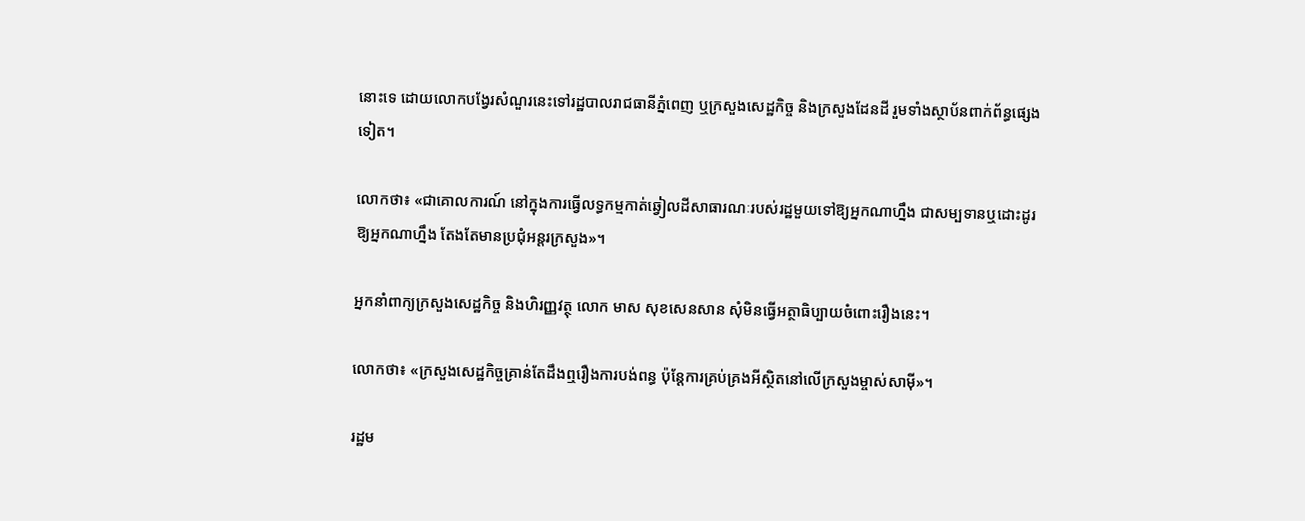នោះទេ ដោយលោកបង្វែរសំណួរនេះទៅរដ្ឋបាលរាជធានីភ្នំពេញ ឬក្រសួងសេដ្ឋកិច្ច និងក្រសួងដែនដី រួមទាំងស្ថាប័នពាក់ព័ន្ធផ្សេងទៀត។

លោកថា៖ «ជាគោលការណ៍ នៅក្នុងការធ្វើលទ្ធកម្មកាត់ឆ្វៀលដីសាធារណៈរបស់រដ្ឋមួយទៅឱ្យអ្នកណាហ្នឹង ជាសម្បទានឬដោះដូរឱ្យអ្នកណាហ្នឹង តែងតែមានប្រជុំអន្តរក្រសួង»។

អ្នកនាំពាក្យក្រសួងសេដ្ឋកិច្ច និងហិរញ្ញវត្ថុ លោក មាស សុខសេនសាន សុំមិនធ្វើអត្ថាធិប្បាយចំពោះរឿងនេះ។

លោកថា៖ «ក្រសួងសេដ្ឋកិច្ចគ្រាន់តែដឹងឮរឿងការបង់ពន្ធ ប៉ុន្តែការគ្រប់គ្រងអីស្ថិតនៅលើក្រសួងម្ចាស់សាម៉ី»។

រដ្ឋម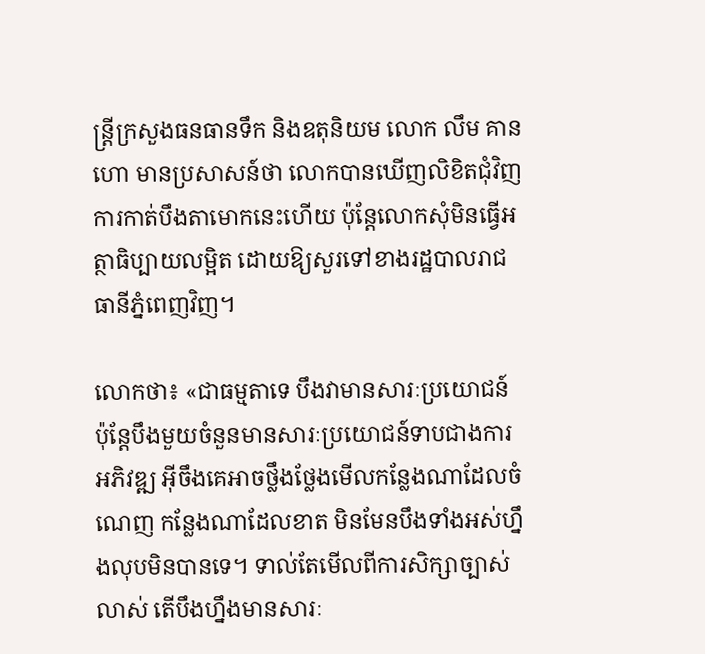ន្ត្រីក្រសួងធនធានទឹក និងឧតុនិយម លោក លឹម គានហោ មានប្រសាសន៍ថា លោកបានឃើញលិខិតជុំវិញការកាត់បឹងតាមោកនេះហើយ ប៉ុន្តែលោកសុំមិនធ្វើអត្ថាធិប្បាយលម្អិត ដោយឱ្យសួរទៅខាងរដ្ឋបាលរាជធានីភ្នំពេញវិញ។

លោកថា៖ «ជាធម្មតាទេ បឹងវាមានសារៈប្រយោជន៍ ប៉ុន្តែបឹងមួយចំនួនមានសារៈប្រយោជន៍ទាបជាងការអភិវឌ្ឍ អ៊ីចឹងគេអាចថ្លឹងថ្លែងមើលកន្លែងណាដែលចំណេញ កន្លែងណាដែលខាត មិនមែនបឹងទាំងអស់ហ្នឹងលុបមិនបានទេ។ ទាល់តែមើលពីការសិក្សាច្បាស់លាស់ តើបឹងហ្នឹងមានសារៈ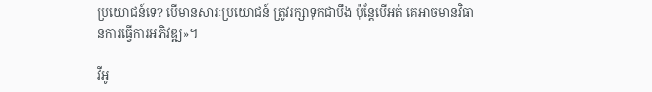ប្រយោជន៍ទេ? បើមានសារៈប្រយោជន៍ ត្រូវរក្សាទុកជាបឹង ប៉ុន្តែបើអត់ គេអាចមានវិធានការធ្វើការអភិវឌ្ឍ»។

វីអូ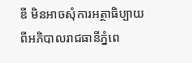ឌី មិនអាចសុំការអត្ថាធិប្បាយពីអភិបាលរាជធានីភ្នំពេ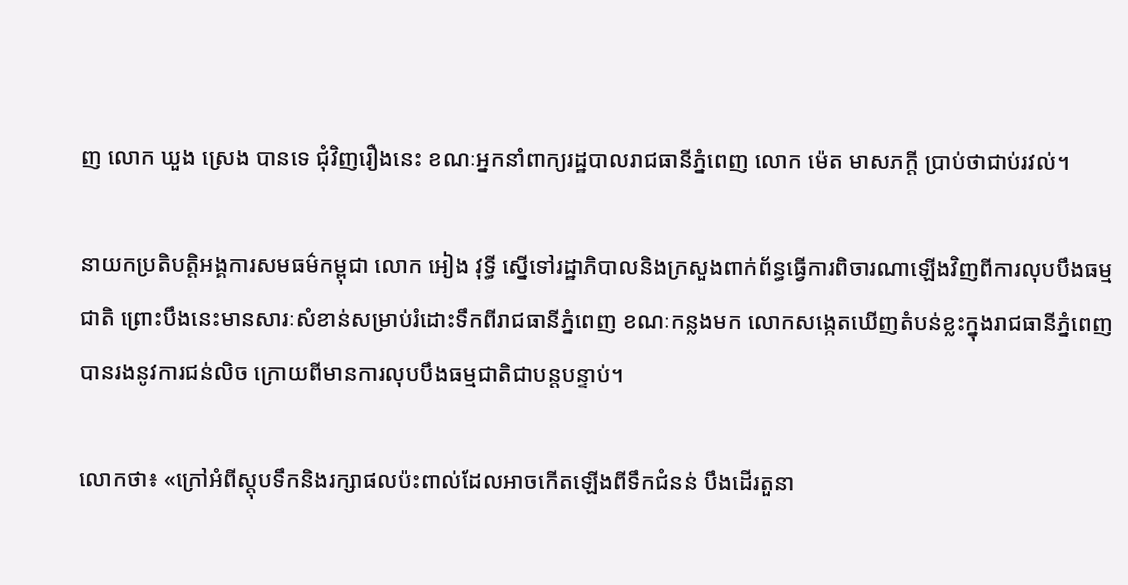ញ លោក ឃួង ស្រេង បានទេ ជុំវិញរឿងនេះ ខណៈអ្នកនាំពាក្យរដ្ឋបាលរាជធានីភ្នំពេញ លោក ម៉េត មាសភក្ដី ប្រាប់ថាជាប់រវល់។

នាយកប្រតិបត្តិអង្គការសមធម៌កម្ពុជា លោក អៀង វុទ្ធី ស្នើទៅរដ្ឋាភិបាលនិងក្រសួងពាក់ព័ន្ធធ្វើការពិចារណាឡើងវិញពីការលុបបឹងធម្មជាតិ ព្រោះបឹងនេះមានសារៈសំខាន់សម្រាប់រំដោះទឹកពីរាជធានីភ្នំពេញ ខណៈកន្លងមក លោកសង្កេតឃើញតំបន់ខ្លះក្នុងរាជធានីភ្នំពេញបានរងនូវការជន់លិច ក្រោយពីមានការលុបបឹងធម្មជាតិជាបន្តបន្ទាប់។

លោកថា៖ «ក្រៅអំពីស្តុបទឹកនិងរក្សាផលប៉ះពាល់ដែលអាចកើតឡើងពីទឹកជំនន់ បឹងដើរតួនា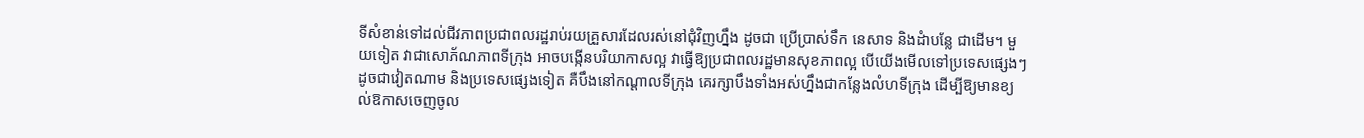ទីសំខាន់ទៅដល់ជីវភាពប្រជាពលរដ្ឋរាប់រយគ្រួសារដែលរស់នៅជុំវិញហ្នឹង ដូចជា ប្រើប្រាស់ទឹក នេសាទ និងដំាបន្លែ ជាដើម។ មួយទៀត វាជាសោភ័ណភាពទីក្រុង អាចបង្កើនបរិយាកាសល្អ វាធ្វើឱ្យប្រជាពលរដ្ឋមានសុខភាពល្អ បើយើងមើលទៅប្រទេសផ្សេងៗ ដូចជាវៀតណាម និងប្រទេសផ្សេងទៀត គឺបឹងនៅកណ្ដាលទីក្រុង គេរក្សាបឹងទាំងអស់ហ្នឹងជាកន្លែងលំហទីក្រុង ដើម្បីឱ្យមានខ្យល់ឱកាសចេញចូល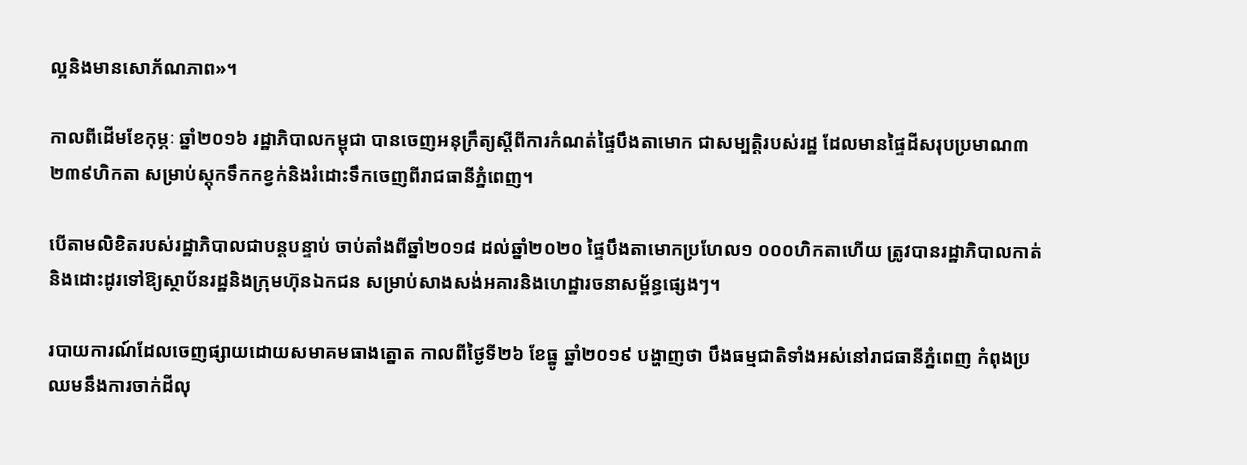ល្អនិងមានសោភ័ណភាព»។

កាលពីដើមខែកុម្ភៈ ឆ្នាំ២០១៦ រដ្ឋាភិបាលកម្ពុជា បានចេញអនុក្រឹត្យស្ដីពីការកំណត់ផ្ទៃបឹងតាមោក ជាសម្បតិ្តរបស់រដ្ឋ ដែលមានផ្ទៃដីសរុបប្រមាណ៣ ២៣៩ហិកតា សម្រាប់ស្តុកទឹកកខ្វក់និងរំដោះទឹកចេញពីរាជធានីភ្នំពេញ។

បើតាមលិខិតរបស់រដ្ឋាភិបាលជាបន្តបន្ទាប់ ចាប់តាំងពីឆ្នាំ២០១៨ ដល់ឆ្នាំ២០២០ ផ្ទៃបឹងតាមោកប្រហែល១ ០០០ហិកតាហើយ ត្រូវបានរដ្ឋាភិបាលកាត់និងដោះដូរទៅឱ្យស្ថាប័នរដ្ឋនិងក្រុមហ៊ុនឯកជន សម្រាប់សាងសង់អគារនិងហេដ្ឋារចនាសម្ព័ន្ធផ្សេងៗ។

របាយការណ៍ដែលចេញផ្សាយដោយសមាគមធាងត្នោត កាលពីថ្ងៃទី២៦ ខែធ្នូ ឆ្នាំ២០១៩ បង្ហាញថា បឹងធម្មជាតិទាំងអស់នៅរាជធានីភ្នំពេញ កំពុងប្រឈមនឹងការចាក់ដីលុ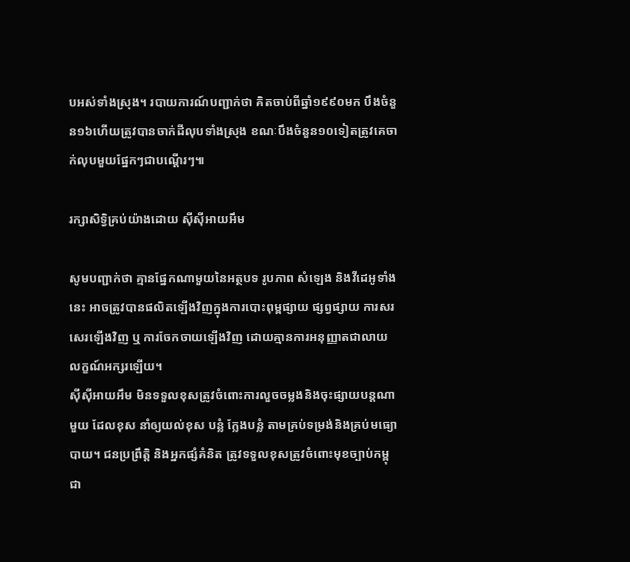បអស់ទាំងស្រុង។ របាយការណ៍បញ្ជាក់ថា គិតចាប់ពីឆ្នាំ១៩៩០មក បឹងចំនួន១៦ហើយត្រូវបានចាក់ដីលុបទាំងស្រុង ខណៈបឹងចំនួន១០ទៀតត្រូវគេចាក់លុបមួយផ្នែកៗជាបណ្ដើរៗ៕

រក្សាសិទ្វិគ្រប់យ៉ាងដោយ ស៊ីស៊ីអាយអឹម

សូមបញ្ជាក់ថា គ្មានផ្នែកណាមួយនៃអត្ថបទ រូបភាព សំឡេង និងវីដេអូទាំងនេះ អាចត្រូវបានផលិតឡើងវិញក្នុងការបោះពុម្ពផ្សាយ ផ្សព្វផ្សាយ ការសរសេរឡើងវិញ ឬ ការចែកចាយឡើងវិញ ដោយគ្មានការអនុញ្ញាតជាលាយលក្ខណ៍អក្សរឡើយ។
ស៊ីស៊ីអាយអឹម មិនទទួលខុសត្រូវចំពោះការលួចចម្លងនិងចុះផ្សាយបន្តណាមួយ ដែលខុស នាំឲ្យយល់ខុស បន្លំ ក្លែងបន្លំ តាមគ្រប់ទម្រង់និងគ្រប់មធ្យោបាយ។ ជនប្រព្រឹត្តិ និងអ្នកផ្សំគំនិត ត្រូវទទួលខុសត្រូវចំពោះមុខច្បាប់កម្ពុជា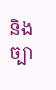និងច្បា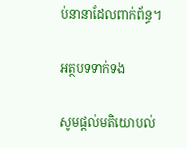ប់នានាដែលពាក់ព័ន្ធ។

អត្ថបទទាក់ទង

សូមផ្ដល់មតិយោបល់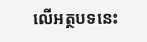លើអត្ថបទនេះ